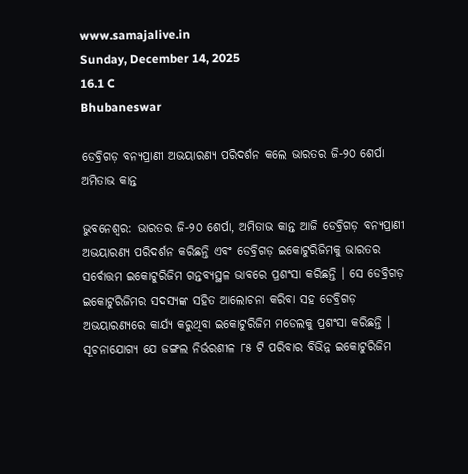www.samajalive.in
Sunday, December 14, 2025
16.1 C
Bhubaneswar

ଡେବ୍ରିଗଡ଼ ବନ୍ୟପ୍ରାଣୀ ଅଭୟାରଣ୍ୟ ପରିଦର୍ଶନ କଲେ ଭାରତର ଜି-୨୦ ଶେର୍ପା  ଅମିତାଭ କାନ୍ତ

ଭୁବନେଶ୍ବର: ଭାରତର ଜି-୨୦ ଶେର୍ପା, ଅମିତାଭ କାନ୍ତ ଆଜି ଡେବ୍ରିଗଡ଼ ବନ୍ୟପ୍ରାଣୀ ଅଭୟାରଣ୍ୟ ପରିଦର୍ଶନ କରିଛନ୍ତି ଏବଂ ଡେବ୍ରିଗଡ଼ ଇକୋଟୁରିଜିମକୁ ଭାରତର ସର୍ବୋତ୍ତମ ଇକୋଟୁରିଜିମ ଗନ୍ତବ୍ୟସ୍ଥଳ ଭାବରେ ପ୍ରଶଂସା କରିଛନ୍ତି । ସେ ଡେବ୍ରିଗଡ଼ ଇକୋଟୁରିଜିମର ସଦସ୍ୟଙ୍କ ସହିତ ଆଲୋଚନା କରିବା ସହ ଡେବ୍ରିଗଡ଼ ଅଭୟାରଣ୍ୟରେ କାର୍ଯ୍ୟ କରୁଥିବା ଇକୋଟୁରିଜିମ ମଡେଲକୁ ପ୍ରଶଂସା କରିଛନ୍ତି ।
ସୂଚନାଯୋଗ୍ୟ ଯେ ଜଙ୍ଗଲ ନିର୍ଭରଶୀଳ ୮୫ ଟି ପରିବାର ବିଭିନ୍ନ ଇକୋଟୁରିଜିମ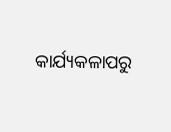କାର୍ଯ୍ୟକଳାପରୁ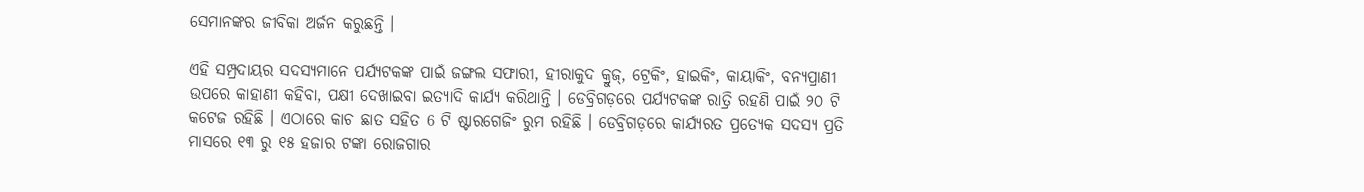ସେମାନଙ୍କର ଜୀବିକା ଅର୍ଜନ କରୁଛନ୍ତି ।

ଏହି ସମ୍ପ୍ରଦାୟର ସଦସ୍ୟମାନେ ପର୍ଯ୍ୟଟକଙ୍କ ପାଇଁ ଜଙ୍ଗଲ ସଫାରୀ, ହୀରାକୁଦ କ୍ରୁଜ୍, ଟ୍ରେକିଂ, ହାଇକିଂ, କାୟାକିଂ, ବନ୍ୟପ୍ରାଣୀ ଉପରେ କାହାଣୀ କହିବା, ପକ୍ଷୀ ଦେଖାଇବା ଇତ୍ୟାଦି କାର୍ଯ୍ୟ କରିଥାନ୍ତି । ଡେବ୍ରିଗଡ଼ରେ ପର୍ଯ୍ୟଟକଙ୍କ ରାତ୍ରି ରହଣି ପାଇଁ ୨୦ ଟି କଟେଜ ରହିଛି । ଏଠାରେ କାଚ ଛାତ ସହିତ 6 ଟି ଷ୍ଟାରଗେଜିଂ ରୁମ ରହିଛି । ଡେବ୍ରିଗଡ଼ରେ କାର୍ଯ୍ୟରତ ପ୍ରତ୍ୟେକ ସଦସ୍ୟ ପ୍ରତି ମାସରେ ୧୩ ରୁ ୧୫ ହଜାର ଟଙ୍କା ରୋଜଗାର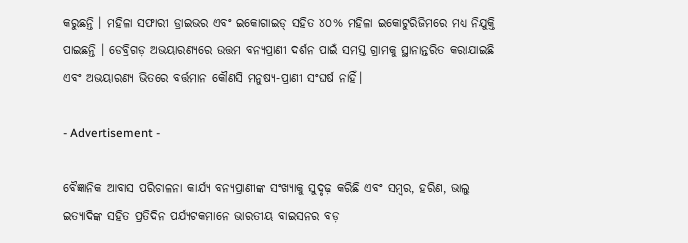କରୁଛନ୍ତି । ମହିଳା ସଫାରୀ ଡ୍ରାଇଭର ଏବଂ ଇକୋଗାଇଡ୍ ସହିତ ୪୦% ମହିଳା ଇକୋଟୁରିଜିମରେ ମଧ୍ୟ ନିଯୁକ୍ତି ପାଇଛନ୍ତି । ଡେବ୍ରିଗଡ଼ ଅଭୟାରଣ୍ୟରେ ଉତ୍ତମ ବନ୍ୟପ୍ରାଣୀ ଦର୍ଶନ ପାଇଁ ସମସ୍ତ ଗ୍ରାମକୁ ସ୍ଥାନାନ୍ତରିତ କରାଯାଇଛି ଏବଂ ଅଭୟାରଣ୍ୟ ଭିତରେ ବର୍ତ୍ତମାନ କୌଣସି ମନୁଷ୍ୟ-ପ୍ରାଣୀ ସଂଘର୍ଷ ନାହିଁ।

- Advertisement -

ବୈଜ୍ଞାନିକ ଆବାସ ପରିଚାଳନା କାର୍ଯ୍ୟ ବନ୍ୟପ୍ରାଣୀଙ୍କ ସଂଖ୍ୟାକୁ ସୁଦୃଢ଼ କରିଛି ଏବଂ ସମ୍ବର, ହରିଣ, ଭାଲୁ ଇତ୍ୟାଦିଙ୍କ ସହିତ ପ୍ରତିଦିନ ପର୍ଯ୍ୟଟକମାନେ ଭାରତୀୟ ବାଇସନର ବଡ଼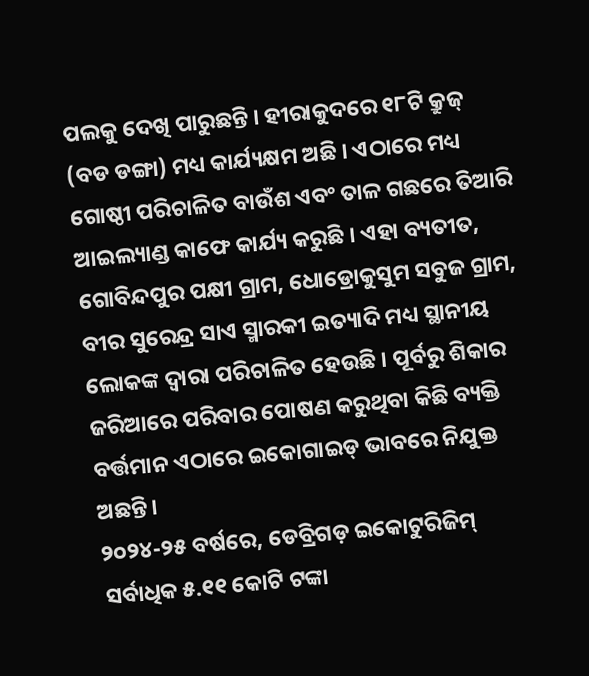ପଲକୁ ଦେଖି ପାରୁଛନ୍ତି । ହୀରାକୁଦରେ ୧୮ଟି କ୍ରୁଜ୍ (ବଡ ଡଙ୍ଗା) ମଧ୍ୟ କାର୍ଯ୍ୟକ୍ଷମ ଅଛି । ଏଠାରେ ମଧ୍ୟ ଗୋଷ୍ଠୀ ପରିଚାଳିତ ବାଉଁଶ ଏବଂ ତାଳ ଗଛରେ ତିଆରି ଆଇଲ୍ୟାଣ୍ଡ କାଫେ କାର୍ଯ୍ୟ କରୁଛି । ଏହା ବ୍ୟତୀତ, ଗୋବିନ୍ଦପୁର ପକ୍ଷୀ ଗ୍ରାମ, ଧୋଡ୍ରୋକୁସୁମ ସବୁଜ ଗ୍ରାମ, ବୀର ସୁରେନ୍ଦ୍ର ସାଏ ସ୍ମାରକୀ ଇତ୍ୟାଦି ମଧ୍ୟ ସ୍ଥାନୀୟ ଲୋକଙ୍କ ଦ୍ୱାରା ପରିଚାଳିତ ହେଉଛି । ପୂର୍ବରୁ ଶିକାର ଜରିଆରେ ପରିବାର ପୋଷଣ କରୁଥିବା କିଛି ବ୍ୟକ୍ତି ବର୍ତ୍ତମାନ ଏଠାରେ ଇକୋଗାଇଡ୍ ଭାବରେ ନିଯୁକ୍ତ ଅଛନ୍ତି।
୨୦୨୪-୨୫ ବର୍ଷରେ, ଡେବ୍ରିଗଡ଼ ଇକୋଟୁରିଜିମ୍ ସର୍ବାଧିକ ୫.୧୧ କୋଟି ଟଙ୍କା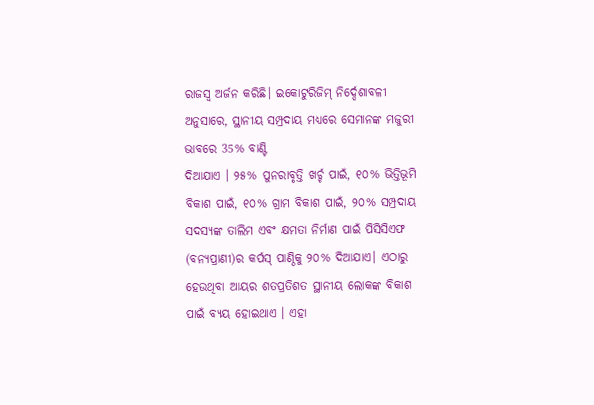ରାଜସ୍ୱ ଅର୍ଜନ କରିଛି। ଇକୋଟୁରିଜିମ୍ ନିର୍ଦ୍ଦେଶାବଳୀ ଅନୁସାରେ, ସ୍ଥାନୀୟ ସମ୍ପ୍ରଦାୟ ମଧ୍ୟରେ ସେମାନଙ୍କ ମଜୁରୀ ଭାବରେ 35% ବାଣ୍ଟି
ଦିଆଯାଏ । ୨୫% ପୁନରାବୃତ୍ତି ଖର୍ଚ୍ଚ ପାଇଁ, ୧୦% ଭିତ୍ତିଭୂମି ବିକାଶ ପାଇଁ, ୧୦% ଗ୍ରାମ ବିକାଶ ପାଇଁ, ୨୦% ସମ୍ପ୍ରଦାୟ ସଦସ୍ୟଙ୍କ ତାଲିମ ଏବଂ କ୍ଷମତା ନିର୍ମାଣ ପାଇଁ ପିସିସିଏଫ (ବନ୍ୟପ୍ରାଣୀ)ର କର୍ପସ୍ ପାଣ୍ଠିକୁ ୨୦% ଦିଆଯାଏ। ଏଠାରୁ ହେଉଥିବା ଆୟର ଶତପ୍ରତିଶତ ସ୍ଥାନୀୟ ଲୋକଙ୍କ ବିକାଶ ପାଇଁ ବ୍ୟୟ ହୋଇଥାଏ । ଏହା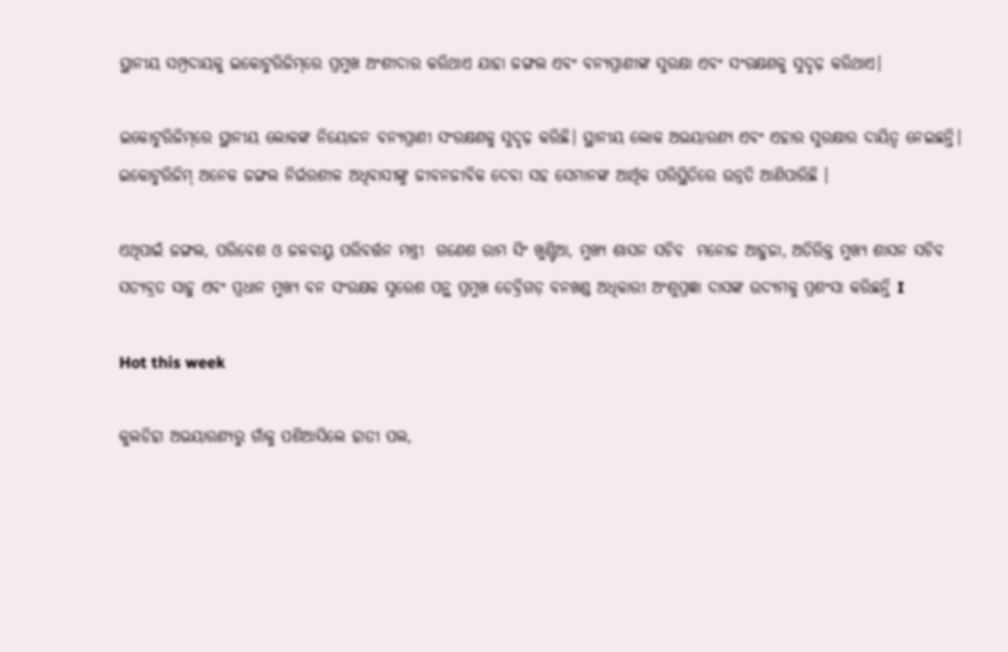ସ୍ଥାନୀୟ ସମ୍ପ୍ରଦାୟକୁ ଇକୋଟୁରିଜିମ୍‌ରେ ପ୍ରମୁଖ ଅଂଶୀଦାର କରିଥାଏ ଯାହା ଜଙ୍ଗଲ ଏବଂ ବନ୍ୟପ୍ରାଣୀଙ୍କ ସୁରକ୍ଷା ଏବଂ ସଂରକ୍ଷଣକୁ ସୁଦୃଢ଼ କରିଥାଏ।

ଇକୋଟୁରିଜିମ୍‌ରେ ସ୍ଥାନୀୟ ଲୋକଙ୍କ ନିୟୋଜନ ବନ୍ୟପ୍ରାଣୀ ସଂରକ୍ଷଣକୁ ସୁଦୃଢ଼ କରିଛି। ସ୍ଥାନୀୟ ଲୋକ ଅଭୟାରଣ୍ୟ ଏବଂ ଏହାର ସୁରକ୍ଷାର ଦାୟିତ୍ଵ ନେଇଛନ୍ତି। ଇକୋଟୁରିଜିମ୍ ଅନେକ ଜଙ୍ଗଲ ନିର୍ଭରଶୀଳ ଅଧିବାସୀଙ୍କୁ ଜୀବନଜୀବିକ ଦେବା ସହ ସେମାନଙ୍କ ଆର୍ଥିକ ପରିସ୍ଥିତିରେ ଉନ୍ନତି ଆଣିପାରିଛି ।

ଏଥିପାଇଁ ଜଙ୍ଗଲ, ପରିବେଶ ଓ ଜଳବାୟୁ ପରିବର୍ତ୍ତନ ମନ୍ତ୍ରୀ  ଗଣେଶ ରାମ ସିଂ ଖୁଣ୍ଟିଆ, ମୁଖ୍ୟ ଶାସନ ସଚିବ  ମନୋଜ ଆହୁଜା, ଅତିରିକ୍ତ ମୁଖ୍ୟ ଶାସନ ସଚିବ ସତ୍ୟବ୍ରତ ସାହୁ ଏବଂ ପ୍ରଧାନ ମୁଖ୍ୟ ବନ ସଂରକ୍ଷକ ସୁରେଶ ପନ୍ଥ ପ୍ରମୁଖ ଡେବ୍ରିଗଡ଼ ବନଖଣ୍ଡ ଅଧିକାରୀ ଅଂଶୁପ୍ରଜ୍ଞା ଦାସଙ୍କ ଉଦ୍ୟମକୁ ପ୍ରଶଂସା କରିଛନ୍ତି I

Hot this week

କୁଲଡିହା ଅଭୟାରଣ୍ୟରୁ ଗାଁକୁ ପଶିଆସିଲେ ହାତୀ ପଲ,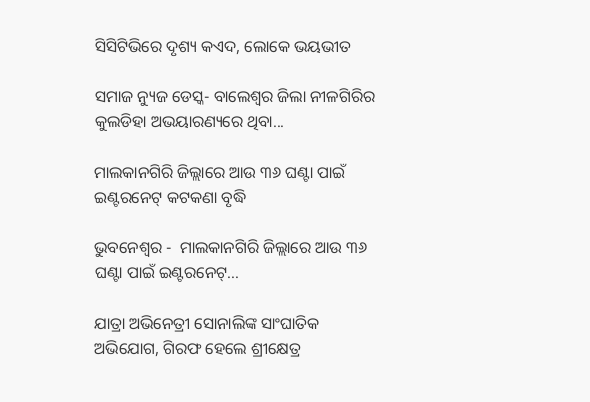ସିସିଟିଭିରେ ଦୃଶ୍ୟ କଏଦ, ଲୋକେ ଭୟଭୀତ

ସମାଜ ନ୍ୟୁଜ ଡେସ୍କ- ବାଲେଶ୍ୱର ଜିଲା ନୀଳଗିରିର କୁଲଡିହା ଅଭୟାରଣ୍ୟରେ ଥିବା...

ମାଲକାନଗିରି ଜିଲ୍ଲାରେ ଆଉ ୩୬ ଘଣ୍ଟା ପାଇଁ ଇଣ୍ଟରନେଟ୍ କଟକଣା ବୃଦ୍ଧି

ଭୁବନେଶ୍ୱର -  ମାଲକାନଗିରି ଜିଲ୍ଲାରେ ଆଉ ୩୬ ଘଣ୍ଟା ପାଇଁ ଇଣ୍ଟରନେଟ୍...

ଯାତ୍ରା ଅଭିନେତ୍ରୀ ସୋନାଲିଙ୍କ ସାଂଘାତିକ ଅଭିଯୋଗ, ଗିରଫ ହେଲେ ଶ୍ରୀକ୍ଷେତ୍ର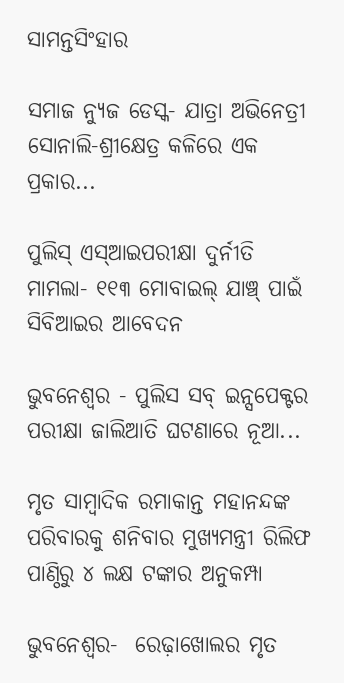ସାମନ୍ତସିଂହାର

ସମାଜ ନ୍ୟୁଜ ଡେସ୍କ- ଯାତ୍ରା ଅଭିନେତ୍ରୀ ସୋନାଲି-ଶ୍ରୀକ୍ଷେତ୍ର କଳିରେ ଏକ ପ୍ରକାର...

ପୁଲିସ୍‌ ଏସ୍‌ଆଇପରୀକ୍ଷା ଦୁର୍ନୀତି ମାମଲା- ୧୧୩ ମୋବାଇଲ୍‌ ଯାଞ୍ଚ୍‌ ପାଇଁ ସିବିଆଇର ଆବେଦନ

ଭୁବନେଶ୍ୱର - ପୁଲିସ ସବ୍ ଇନ୍ସପେକ୍ଟର ପରୀକ୍ଷା ଜାଲିଆତି ଘଟଣାରେ ନୂଆ...

ମୃତ ସାମ୍ବାଦିକ ରମାକାନ୍ତ ମହାନନ୍ଦଙ୍କ ପରିବାରକୁ ଶନିବାର ମୁଖ୍ୟମନ୍ତ୍ରୀ ରିଲିଫ ପାଣ୍ଠିରୁ ୪ ଲକ୍ଷ ଟଙ୍କାର ଅନୁକମ୍ପା

ଭୁବନେଶ୍ୱର-  ରେଢ଼ାଖୋଲର ମୃତ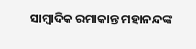ସାମ୍ବାଦିକ ରମାକାନ୍ତ ମହାନନ୍ଦଙ୍କ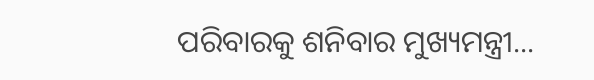ପରିବାରକୁ ଶନିବାର ମୁଖ୍ୟମନ୍ତ୍ରୀ...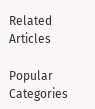Related Articles

Popular Categories